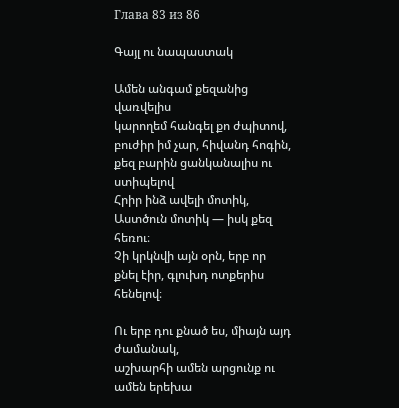Глава 83 из 86

Գայլ ու նապաստակ

Ամեն անգամ քեզանից վառվելիս
կարողեմ հանգել քո ժպիտով,
բուժիր իմ չար, հիվանդ հոգին,
քեզ բարին ցանկանալիս ու ստիպելով
Հրիր ինձ ավելի մոտիկ,
Աստծուն մոտիկ — իսկ քեզ հեռու։
Չի կրկնվի այն օրն, երբ որ
քնել էիր, գլուխդ ոտքերիս հենելով։

Ու երբ դու քնած ես, միայն այդ ժամանակ,
աշխարհի ամեն արցունք ու ամեն երեխա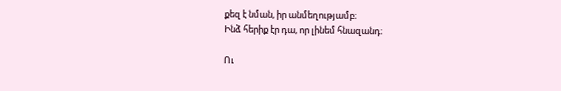քեզ է նման, իր անմեղությամբ։
Ինձ հերիք էր դա, որ լինեմ հնազանդ։

Ու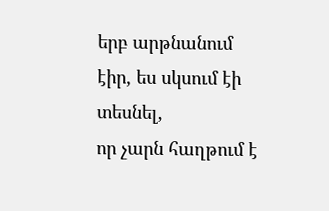երբ արթնանում էիր, ես սկսում էի տեսնել,
որ չարն հաղթում է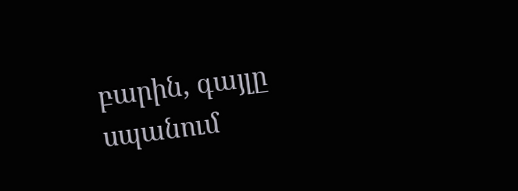բարին, գայլը սպանում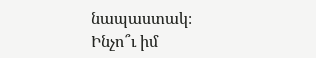նապաստակ։
Ինչո՞ւ իմ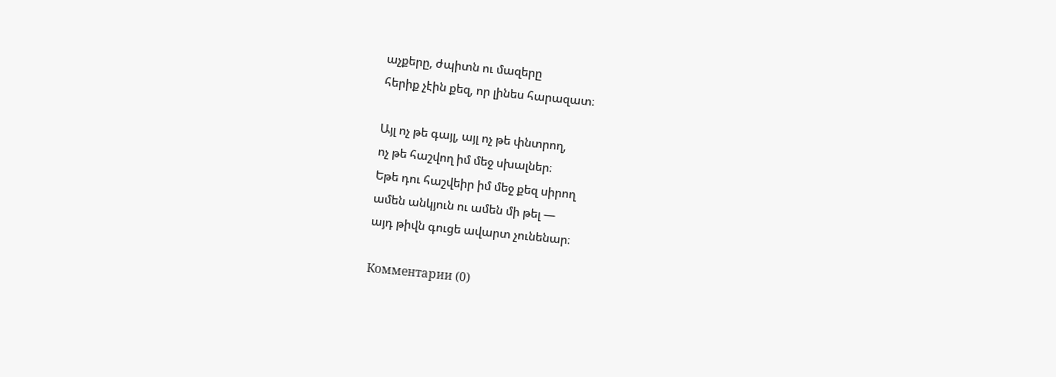աչքերը, ժպիտն ու մազերը
հերիք չէին քեզ, որ լինես հարազատ։

Այլ ոչ թե գայլ, այլ ոչ թե փնտրող,
ոչ թե հաշվող իմ մեջ սխալներ։
Եթե դու հաշվեիր իմ մեջ քեզ սիրող
ամեն անկյուն ու ամեն մի թել —
այդ թիվն գուցե ավարտ չունենար։

Комментарии (0)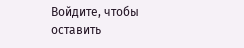Войдите, чтобы оставить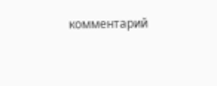комментарий